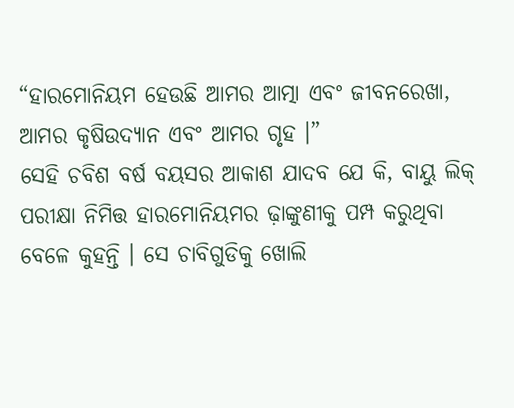“ହାରମୋନିୟମ ହେଉଛି ଆମର ଆତ୍ମା ଏବଂ ଜୀବନରେଖା, ଆମର କୃଷିଉଦ୍ୟାନ ଏବଂ ଆମର ଗୃହ ।”
ସେହି ଚବିଶ ବର୍ଷ ବୟସର ଆକାଶ ଯାଦବ ଯେ କି, ବାୟୁ ଲିକ୍ ପରୀକ୍ଷା ନିମିତ୍ତ ହାରମୋନିୟମର ଢ଼ାଙ୍କୁଣୀକୁ ପମ୍ପ କରୁଥିବା ବେଳେ କୁହନ୍ତି । ସେ ଚାବିଗୁଡିକୁ ଖୋଲି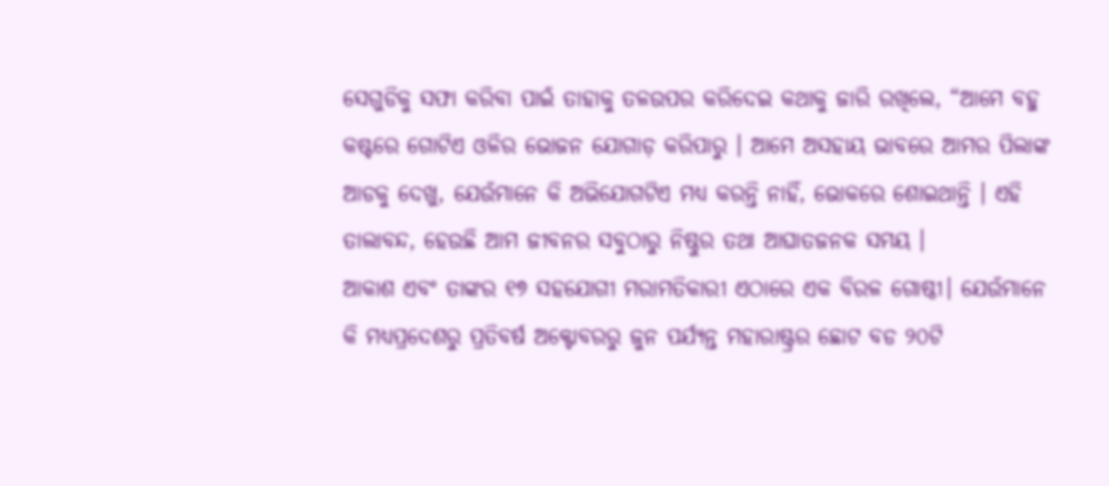ସେଗୁଡିକୁ ସଫା କରିବା ପାଇଁ ତାହାକୁ ତଳଉପର କରିଦେଇ କଥାକୁ ଜାରି ରଖିଲେ, “ଆମେ ବହୁ କଷ୍ଟରେ ଗୋଟିଏ ଓଳିର ଭୋଜନ ଯୋଗାଡ଼ କରିପାରୁ । ଆମେ ଅସହାୟ ଭାବରେ ଆମର ପିଲାଙ୍କ ଆଡକୁ ଦେଖୁ, ଯେଉଁମାନେ କି ଅଭିଯୋଗଟିଏ ମଧ୍ୟ କରନ୍ତି ନାହିଁ, ଭୋକରେ ଶୋଇଥାନ୍ତି । ଏହି ତାଲାବନ୍ଦ, ହେଉଛି ଆମ ଜୀବନର ସବୁଠାରୁ ନିଷ୍ଠୁର ତଥା ଆଘାତଜନକ ସମୟ ।
ଆକାଶ ଏବଂ ତାଙ୍କର ୧୭ ସହଯୋଗୀ ମରାମତିକାରୀ ଏଠାରେ ଏକ ବିରଳ ଗୋଷ୍ଠୀ। ଯେଉଁମାନେ କି ମଧ୍ୟପ୍ରଦେଶରୁ ପ୍ରତିବର୍ଷ ଅକ୍ଟୋବରରୁ ଜୁନ ପର୍ଯ୍ୟନ୍ତ ମହାରାଷ୍ଟ୍ରର ଛୋଟ ବଡ ୨୦ଟି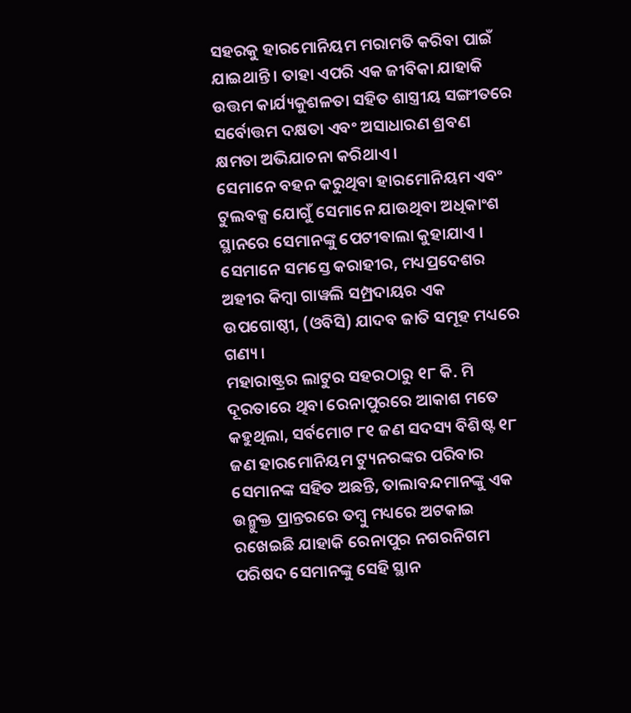ସହରକୁ ହାରମୋନିୟମ ମରାମତି କରିବା ପାଇଁ ଯାଇଥାନ୍ତି । ତାହା ଏପରି ଏକ ଜୀବିକା ଯାହାକି ଉତ୍ତମ କାର୍ଯ୍ୟକୁଶଳତା ସହିତ ଶାସ୍ତ୍ରୀୟ ସଙ୍ଗୀତରେ ସର୍ବୋତ୍ତମ ଦକ୍ଷତା ଏବଂ ଅସାଧାରଣ ଶ୍ରବଣ କ୍ଷମତା ଅଭିଯାଚନା କରିଥାଏ ।
ସେମାନେ ବହନ କରୁଥିବା ହାରମୋନିୟମ ଏବଂ ଟୁଲବକ୍ସ ଯୋଗୁଁ ସେମାନେ ଯାଉଥିବା ଅଧିକାଂଶ ସ୍ଥାନରେ ସେମାନଙ୍କୁ ପେଟୀଵାଲା କୁହାଯାଏ । ସେମାନେ ସମସ୍ତେ କରାହୀର, ମଧ୍ୟପ୍ରଦେଶର ଅହୀର କିମ୍ବା ଗାୱଲି ସମ୍ପ୍ରଦାୟର ଏକ ଉପଗୋଷ୍ଠୀ, (ଓବିସି) ଯାଦବ ଜାତି ସମୂହ ମଧ୍ୟରେ ଗଣ୍ୟ ।
ମହାରାଷ୍ଟ୍ରର ଲାଟୁର ସହରଠାରୁ ୧୮ କି. ମି ଦୂରତାରେ ଥିବା ରେନାପୁରରେ ଆକାଶ ମତେ କହୁଥିଲା, ସର୍ବମୋଟ ୮୧ ଜଣ ସଦସ୍ୟ ବିଶିଷ୍ଟ ୧୮ ଜଣ ହାରମୋନିୟମ ଟ୍ୟୁନରଙ୍କର ପରିବାର ସେମାନଙ୍କ ସହିତ ଅଛନ୍ତି, ତାଲାବନ୍ଦମାନଙ୍କୁ ଏକ ଉନ୍ମୁକ୍ତ ପ୍ରାନ୍ତରରେ ତମ୍ବୁ ମଧ୍ୟରେ ଅଟକାଇ ରଖେଇଛି ଯାହାକି ରେନାପୁର ନଗରନିଗମ ପରିଷଦ ସେମାନଙ୍କୁ ସେହି ସ୍ଥାନ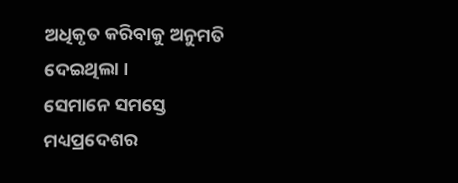ଅଧିକୃତ କରିବାକୁ ଅନୁମତି ଦେଇଥିଲା ।
ସେମାନେ ସମସ୍ତେ ମଧ୍ୟପ୍ରଦେଶର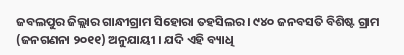ଜବଲପୁର ଜିଲ୍ଲାର ଗାନ୍ଧୀଗ୍ରାମ ସିହୋରା ତହସିଲର । ୯୪୦ ଜନବସତି ବିଶିଷ୍ଟ ଗ୍ରାମ (ଜନଗଣନା ୨୦୧୧) ଅନୁଯାୟୀ । ଯଦି ଏହି ବ୍ୟାଧି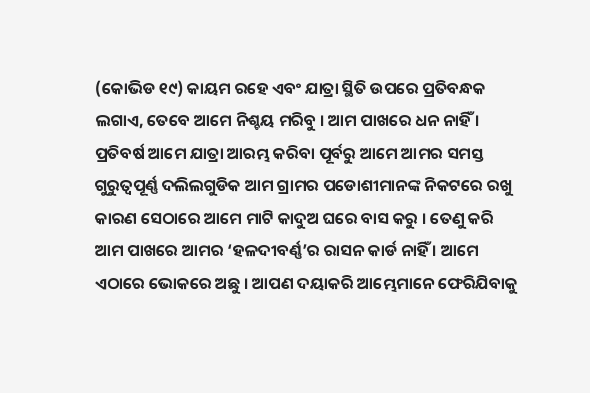(କୋଭିଡ ୧୯) କାୟମ ରହେ ଏବଂ ଯାତ୍ରା ସ୍ଥିତି ଉପରେ ପ୍ରତିବନ୍ଧକ ଲଗାଏ, ତେବେ ଆମେ ନିଶ୍ଚୟ ମରିବୁ । ଆମ ପାଖରେ ଧନ ନାହିଁ । ପ୍ରତିବର୍ଷ ଆମେ ଯାତ୍ରା ଆରମ୍ଭ କରିବା ପୂର୍ବରୁ ଆମେ ଆମର ସମସ୍ତ ଗୁରୁତ୍ୱପୂର୍ଣ୍ଣ ଦଲିଲଗୁଡିକ ଆମ ଗ୍ରାମର ପଡୋଶୀମାନଙ୍କ ନିକଟରେ ରଖୁ କାରଣ ସେଠାରେ ଆମେ ମାଟି କାଦୁଅ ଘରେ ବାସ କରୁ । ତେଣୁ କରି ଆମ ପାଖରେ ଆମର ‘ହଳଦୀବର୍ଣ୍ଣ’ର ରାସନ କାର୍ଡ ନାହିଁ । ଆମେ ଏଠାରେ ଭୋକରେ ଅଛୁ । ଆପଣ ଦୟାକରି ଆମ୍ଭେମାନେ ଫେରିଯିବାକୁ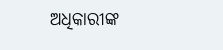ଅଧିକାରୀଙ୍କ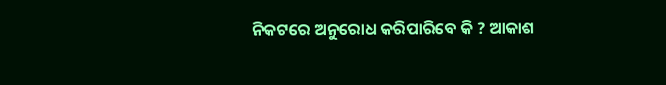ନିକଟରେ ଅନୁରୋଧ କରିପାରିବେ କି ? ଆକାଶ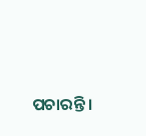ପଚାରନ୍ତି ।